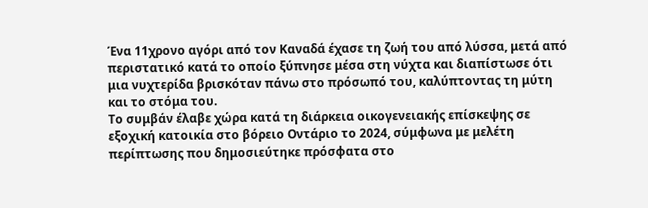Ένα 11χρονο αγόρι από τον Καναδά έχασε τη ζωή του από λύσσα, μετά από περιστατικό κατά το οποίο ξύπνησε μέσα στη νύχτα και διαπίστωσε ότι μια νυχτερίδα βρισκόταν πάνω στο πρόσωπό του, καλύπτοντας τη μύτη και το στόμα του.
Το συμβάν έλαβε χώρα κατά τη διάρκεια οικογενειακής επίσκεψης σε εξοχική κατοικία στο βόρειο Οντάριο το 2024, σύμφωνα με μελέτη περίπτωσης που δημοσιεύτηκε πρόσφατα στο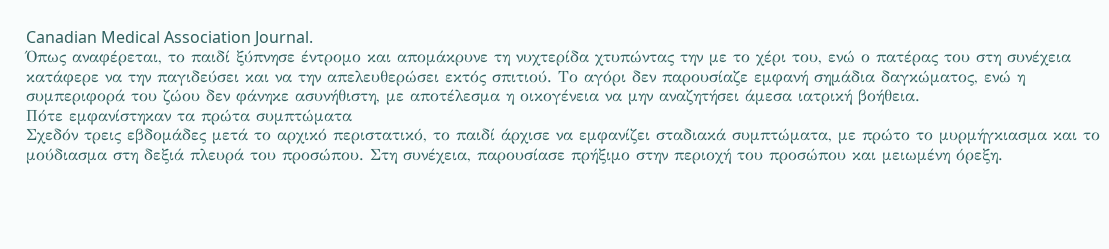Canadian Medical Association Journal.
Όπως αναφέρεται, το παιδί ξύπνησε έντρομο και απομάκρυνε τη νυχτερίδα χτυπώντας την με το χέρι του, ενώ ο πατέρας του στη συνέχεια κατάφερε να την παγιδεύσει και να την απελευθερώσει εκτός σπιτιού. Το αγόρι δεν παρουσίαζε εμφανή σημάδια δαγκώματος, ενώ η συμπεριφορά του ζώου δεν φάνηκε ασυνήθιστη, με αποτέλεσμα η οικογένεια να μην αναζητήσει άμεσα ιατρική βοήθεια.
Πότε εμφανίστηκαν τα πρώτα συμπτώματα
Σχεδόν τρεις εβδομάδες μετά το αρχικό περιστατικό, το παιδί άρχισε να εμφανίζει σταδιακά συμπτώματα, με πρώτο το μυρμήγκιασμα και το μούδιασμα στη δεξιά πλευρά του προσώπου. Στη συνέχεια, παρουσίασε πρήξιμο στην περιοχή του προσώπου και μειωμένη όρεξη.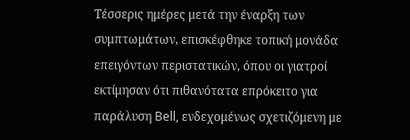Τέσσερις ημέρες μετά την έναρξη των συμπτωμάτων, επισκέφθηκε τοπική μονάδα επειγόντων περιστατικών, όπου οι γιατροί εκτίμησαν ότι πιθανότατα επρόκειτο για παράλυση Bell, ενδεχομένως σχετιζόμενη με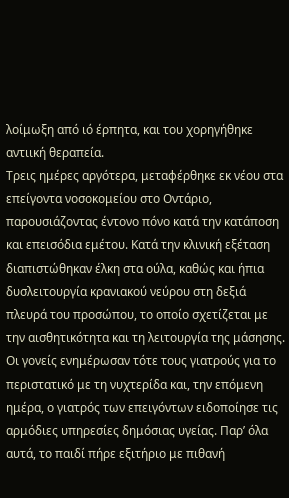λοίμωξη από ιό έρπητα, και του χορηγήθηκε αντιική θεραπεία.
Τρεις ημέρες αργότερα, μεταφέρθηκε εκ νέου στα επείγοντα νοσοκομείου στο Οντάριο, παρουσιάζοντας έντονο πόνο κατά την κατάποση και επεισόδια εμέτου. Κατά την κλινική εξέταση διαπιστώθηκαν έλκη στα ούλα, καθώς και ήπια δυσλειτουργία κρανιακού νεύρου στη δεξιά πλευρά του προσώπου, το οποίο σχετίζεται με την αισθητικότητα και τη λειτουργία της μάσησης.
Οι γονείς ενημέρωσαν τότε τους γιατρούς για το περιστατικό με τη νυχτερίδα και, την επόμενη ημέρα, ο γιατρός των επειγόντων ειδοποίησε τις αρμόδιες υπηρεσίες δημόσιας υγείας. Παρ’ όλα αυτά, το παιδί πήρε εξιτήριο με πιθανή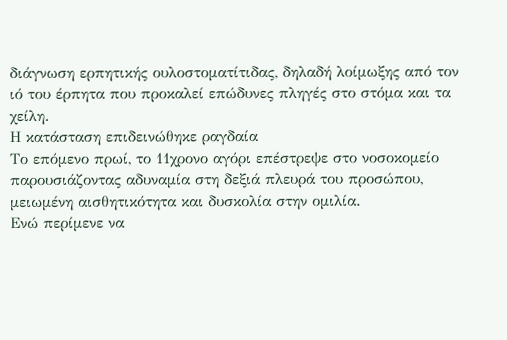διάγνωση ερπητικής ουλοστοματίτιδας, δηλαδή λοίμωξης από τον ιό του έρπητα που προκαλεί επώδυνες πληγές στο στόμα και τα χείλη.
Η κατάσταση επιδεινώθηκε ραγδαία
Το επόμενο πρωί, το 11χρονο αγόρι επέστρεψε στο νοσοκομείο παρουσιάζοντας αδυναμία στη δεξιά πλευρά του προσώπου, μειωμένη αισθητικότητα και δυσκολία στην ομιλία.
Ενώ περίμενε να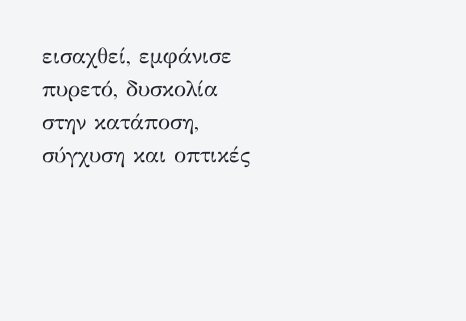εισαχθεί, εμφάνισε πυρετό, δυσκολία στην κατάποση, σύγχυση και οπτικές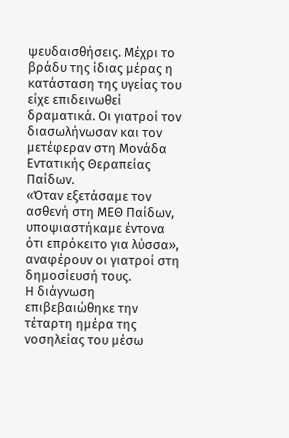ψευδαισθήσεις. Μέχρι το βράδυ της ίδιας μέρας η κατάσταση της υγείας του είχε επιδεινωθεί δραματικά. Οι γιατροί τον διασωλήνωσαν και τον μετέφεραν στη Μονάδα Εντατικής Θεραπείας Παίδων.
«Όταν εξετάσαμε τον ασθενή στη ΜΕΘ Παίδων, υποψιαστήκαμε έντονα ότι επρόκειτο για λύσσα», αναφέρουν οι γιατροί στη δημοσίευσή τους.
Η διάγνωση επιβεβαιώθηκε την τέταρτη ημέρα της νοσηλείας του μέσω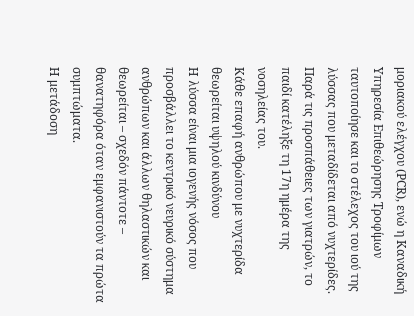μοριακού ελέγχου (PCR), ενώ η Καναδική Υπηρεσία Επιθεώρησης Τροφίμων ταυτοποίησε και το στέλεχος του ιού της λύσσας που μεταδίδεται από νυχτερίδες.
Παρά τις προσπάθειες των γιατρών, το παιδί κατέληξε τη 17η ημέρα της νοσηλείας του.
Κάθε επαφή ανθρώπου με νυχτερίδα θεωρείται υψηλού κινδύνου
Η λύσσα είναι μια ιογενής νόσος που προσβάλλει το κεντρικό νευρικό σύστημα ανθρώπων και άλλων θηλαστικών και θεωρείται – σχεδόν πάντοτε – θανατηφόρα όταν εμφανιστούν τα πρώτα συμπτώματα.
Η μετάδοση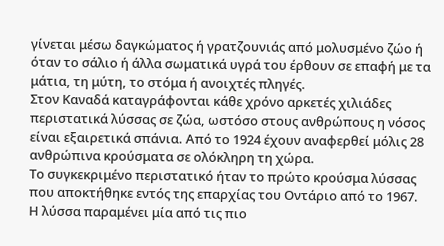γίνεται μέσω δαγκώματος ή γρατζουνιάς από μολυσμένο ζώο ή όταν το σάλιο ή άλλα σωματικά υγρά του έρθουν σε επαφή με τα μάτια, τη μύτη, το στόμα ή ανοιχτές πληγές.
Στον Καναδά καταγράφονται κάθε χρόνο αρκετές χιλιάδες περιστατικά λύσσας σε ζώα, ωστόσο στους ανθρώπους η νόσος είναι εξαιρετικά σπάνια. Από το 1924 έχουν αναφερθεί μόλις 28 ανθρώπινα κρούσματα σε ολόκληρη τη χώρα.
Το συγκεκριμένο περιστατικό ήταν το πρώτο κρούσμα λύσσας που αποκτήθηκε εντός της επαρχίας του Οντάριο από το 1967.
Η λύσσα παραμένει μία από τις πιο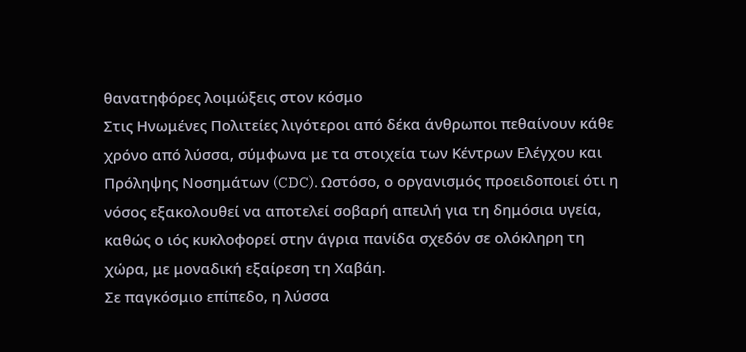θανατηφόρες λοιμώξεις στον κόσμο
Στις Ηνωμένες Πολιτείες λιγότεροι από δέκα άνθρωποι πεθαίνουν κάθε χρόνο από λύσσα, σύμφωνα με τα στοιχεία των Κέντρων Ελέγχου και Πρόληψης Νοσημάτων (CDC). Ωστόσο, ο οργανισμός προειδοποιεί ότι η νόσος εξακολουθεί να αποτελεί σοβαρή απειλή για τη δημόσια υγεία, καθώς ο ιός κυκλοφορεί στην άγρια πανίδα σχεδόν σε ολόκληρη τη χώρα, με μοναδική εξαίρεση τη Χαβάη.
Σε παγκόσμιο επίπεδο, η λύσσα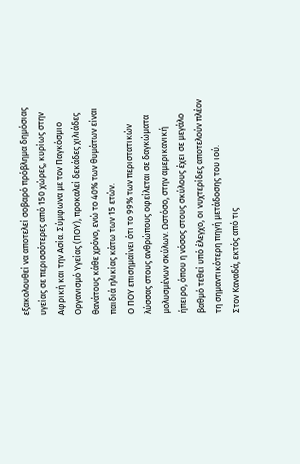εξακολουθεί να αποτελεί σοβαρό πρόβλημα δημόσιας υγείας σε περισσότερες από 150 χώρες, κυρίως στην Αφρική και την Ασία. Σύμφωνα με τον Παγκόσμιο Οργανισμό Υγείας (ΠΟΥ), προκαλεί δεκάδες χιλιάδες θανάτους κάθε χρόνο, ενώ το 40% των θυμάτων είναι παιδιά ηλικίας κάτω των 15 ετών.
Ο ΠΟΥ επισημαίνει ότι το 99% των περιστατικών λύσσας στους ανθρώπους οφείλεται σε δαγκώματα μολυσμένων σκύλων. Ωστόσο, στην αμερικανική ήπειρο, όπου η νόσος στους σκύλους έχει σε μεγάλο βαθμό τεθεί υπό έλεγχο, οι νυχτερίδες αποτελούν πλέον τη σημαντικότερη πηγή μετάδοσης του ιού.
Στον Καναδά, εκτός από τις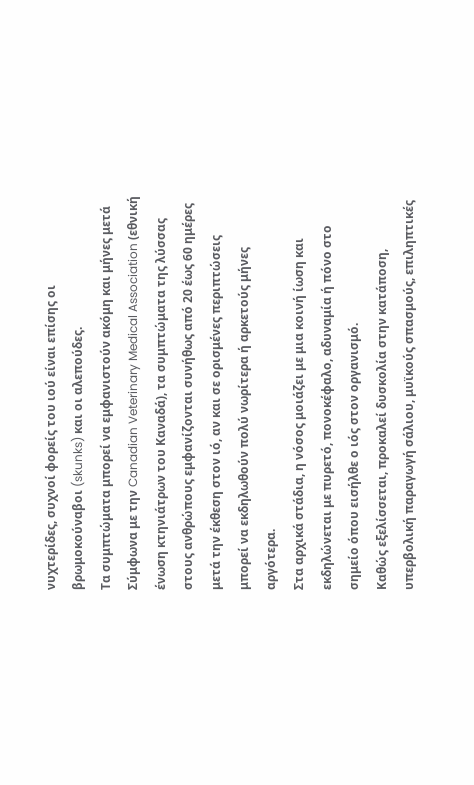νυχτερίδες, συχνοί φορείς του ιού είναι επίσης οι βρωμοκούναβοι (skunks) και οι αλεπούδες.
Τα συμπτώματα μπορεί να εμφανιστούν ακόμη και μήνες μετά
Σύμφωνα με την Canadian Veterinary Medical Association (εθνική ένωση κτηνιάτρων του Καναδά), τα συμπτώματα της λύσσας στους ανθρώπους εμφανίζονται συνήθως από 20 έως 60 ημέρες μετά την έκθεση στον ιό, αν και σε ορισμένες περιπτώσεις μπορεί να εκδηλωθούν πολύ νωρίτερα ή αρκετούς μήνες αργότερα.
Στα αρχικά στάδια, η νόσος μοιάζει με μια κοινή ίωση και εκδηλώνεται με πυρετό, πονοκέφαλο, αδυναμία ή πόνο στο σημείο όπου εισήλθε ο ιός στον οργανισμό.
Καθώς εξελίσσεται, προκαλεί δυσκολία στην κατάποση, υπερβολική παραγωγή σάλιου, μυϊκούς σπασμούς, επιληπτικές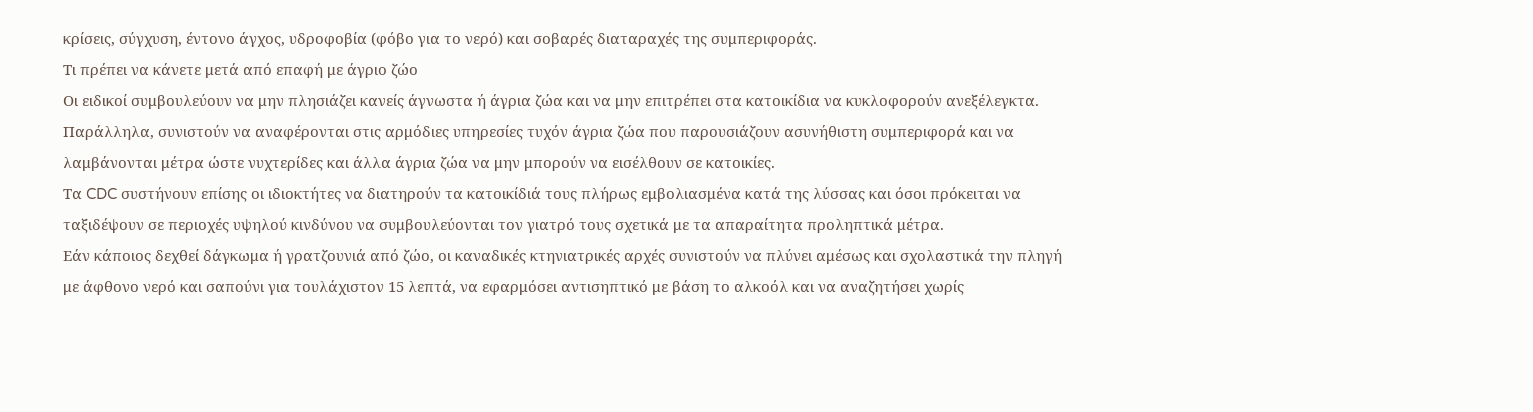κρίσεις, σύγχυση, έντονο άγχος, υδροφοβία (φόβο για το νερό) και σοβαρές διαταραχές της συμπεριφοράς.
Τι πρέπει να κάνετε μετά από επαφή με άγριο ζώο
Οι ειδικοί συμβουλεύουν να μην πλησιάζει κανείς άγνωστα ή άγρια ζώα και να μην επιτρέπει στα κατοικίδια να κυκλοφορούν ανεξέλεγκτα. Παράλληλα, συνιστούν να αναφέρονται στις αρμόδιες υπηρεσίες τυχόν άγρια ζώα που παρουσιάζουν ασυνήθιστη συμπεριφορά και να λαμβάνονται μέτρα ώστε νυχτερίδες και άλλα άγρια ζώα να μην μπορούν να εισέλθουν σε κατοικίες.
Τα CDC συστήνουν επίσης οι ιδιοκτήτες να διατηρούν τα κατοικίδιά τους πλήρως εμβολιασμένα κατά της λύσσας και όσοι πρόκειται να ταξιδέψουν σε περιοχές υψηλού κινδύνου να συμβουλεύονται τον γιατρό τους σχετικά με τα απαραίτητα προληπτικά μέτρα.
Εάν κάποιος δεχθεί δάγκωμα ή γρατζουνιά από ζώο, οι καναδικές κτηνιατρικές αρχές συνιστούν να πλύνει αμέσως και σχολαστικά την πληγή με άφθονο νερό και σαπούνι για τουλάχιστον 15 λεπτά, να εφαρμόσει αντισηπτικό με βάση το αλκοόλ και να αναζητήσει χωρίς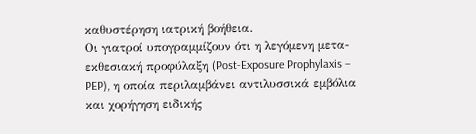καθυστέρηση ιατρική βοήθεια.
Οι γιατροί υπογραμμίζουν ότι η λεγόμενη μετα-εκθεσιακή προφύλαξη (Post-Exposure Prophylaxis – PEP), η οποία περιλαμβάνει αντιλυσσικά εμβόλια και χορήγηση ειδικής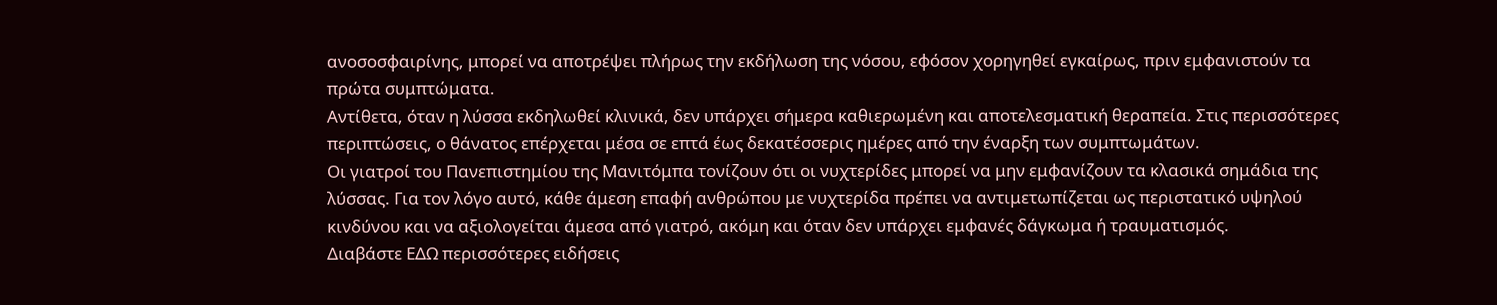ανοσοσφαιρίνης, μπορεί να αποτρέψει πλήρως την εκδήλωση της νόσου, εφόσον χορηγηθεί εγκαίρως, πριν εμφανιστούν τα πρώτα συμπτώματα.
Αντίθετα, όταν η λύσσα εκδηλωθεί κλινικά, δεν υπάρχει σήμερα καθιερωμένη και αποτελεσματική θεραπεία. Στις περισσότερες περιπτώσεις, ο θάνατος επέρχεται μέσα σε επτά έως δεκατέσσερις ημέρες από την έναρξη των συμπτωμάτων.
Οι γιατροί του Πανεπιστημίου της Μανιτόμπα τονίζουν ότι οι νυχτερίδες μπορεί να μην εμφανίζουν τα κλασικά σημάδια της λύσσας. Για τον λόγο αυτό, κάθε άμεση επαφή ανθρώπου με νυχτερίδα πρέπει να αντιμετωπίζεται ως περιστατικό υψηλού κινδύνου και να αξιολογείται άμεσα από γιατρό, ακόμη και όταν δεν υπάρχει εμφανές δάγκωμα ή τραυματισμός.
Διαβάστε ΕΔΩ περισσότερες ειδήσεις